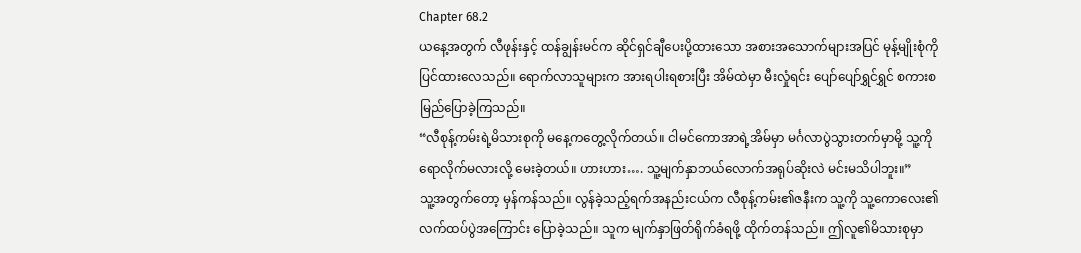Chapter 68.2
ယနေ့အတွက် လီဖုန်းနှင့် ထန်ချွန်းမင်က ဆိုင်ရှင်ချီပေးပို့ထားသော အစားအသောက်များအပြင် မုန့်မျိုးစုံကိုပြင်ထားလေသည်။ ရောက်လာသူများက အားရပါးရစားပြီး အိမ်ထဲမှာ မီးလှုံရင်း ပျော်ပျော်ရွှင်ရွှင် စကားစမြည်ပြောခဲ့ကြသည်။
“လီစုန့်ကမ်းရဲ့မိသားစုကို မနေ့ကတွေ့လိုက်တယ်။ ငါမင်ကောအာရဲ့အိမ်မှာ မင်္ဂလာပွဲသွားတက်မှာမို့ သူ့ကိုရောလိုက်မလားလို့ မေးခဲ့တယ်။ ဟားဟား…. သူ့မျက်နှာဘယ်လောက်အရုပ်ဆိုးလဲ မင်းမသိပါဘူး။”
သူ့အတွက်တော့ မှန်ကန်သည်။ လွန်ခဲ့သည့်ရက်အနည်းငယ်က လီစုန့်ကမ်း၏ဇနီးက သူ့ကို သူ့ကောလေး၏လက်ထပ်ပွဲအကြောင်း ပြောခဲ့သည်။ သူက မျက်နှာဖြတ်ရိုက်ခံရဖို့ ထိုက်တန်သည်။ ဤလူ၏မိသားစုမှာ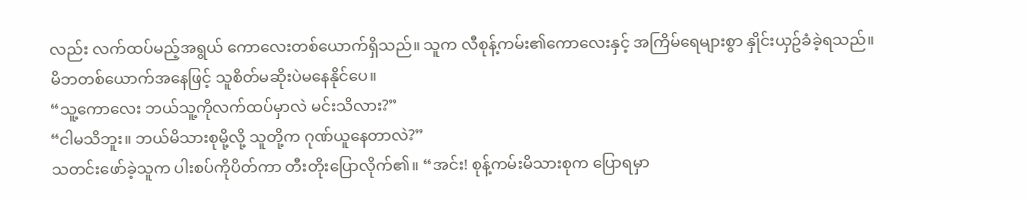လည်း လက်ထပ်မည့်အရွယ် ကောလေးတစ်ယောက်ရှိသည်။ သူက လီစုန့်ကမ်း၏ကောလေးနှင့် အကြိမ်ရေများစွာ နှိုင်းယှဥ်ခံခဲ့ရသည်။ မိဘတစ်ယောက်အနေဖြင့် သူစိတ်မဆိုးပဲမနေနိုင်ပေ။
“သူ့ကောလေး ဘယ်သူ့ကိုလက်ထပ်မှာလဲ မင်းသိလား?”
“ငါမသိဘူး။ ဘယ်မိသားစုမို့လို့ သူတို့က ဂုဏ်ယူနေတာလဲ?”
သတင်းဖော်ခဲ့သူက ပါးစပ်ကိုပိတ်ကာ တီးတိုးပြောလိုက်၏။ “အင်း! စုန့်ကမ်းမိသားစုက ပြောရမှာ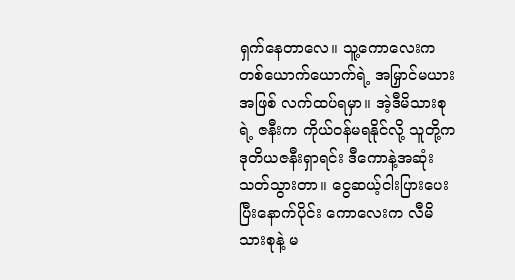ရှက်နေတာလေ။ သူ့ကောလေးက တစ်ယောက်ယောက်ရဲ့ အမြှာင်မယားအဖြစ် လက်ထပ်ရမှာ။ အဲ့ဒီမိသားစုရဲ့ ဇနီးက ကိုယ်ဝန်မရနိုင်လို့ သူတို့က ဒုတိယဇနီးရှာရင်း ဒီကောနဲ့အဆုံးသတ်သွားတာ။ ငွေဆယ့်ငါးပြားပေးပြီးနောက်ပိုင်း ကောလေးက လီမိသားစုနဲ့ မ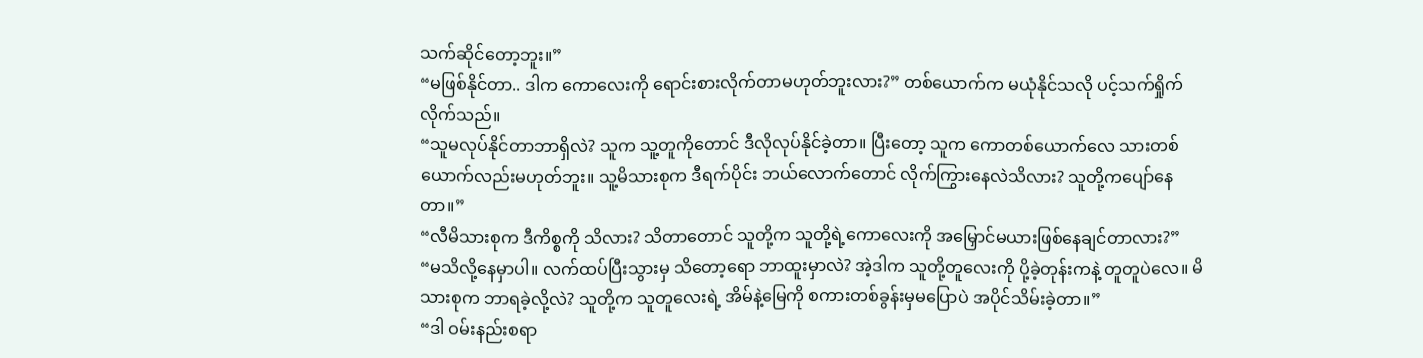သက်ဆိုင်တော့ဘူး။”
“မဖြစ်နိုင်တာ.. ဒါက ကောလေးကို ရောင်းစားလိုက်တာမဟုတ်ဘူးလား?” တစ်ယောက်က မယုံနိုင်သလို ပင့်သက်ရှိုက်လိုက်သည်။
“သူမလုပ်နိုင်တာဘာရှိလဲ? သူက သူ့တူကိုတောင် ဒီလိုလုပ်နိုင်ခဲ့တာ။ ပြီးတော့ သူက ကောတစ်ယောက်လေ သားတစ်ယောက်လည်းမဟုတ်ဘူး။ သူ့မိသားစုက ဒီရက်ပိုင်း ဘယ်လောက်တောင် လိုက်ကြွားနေလဲသိလား? သူတို့ကပျော်နေတာ။”
“လီမိသားစုက ဒီကိစ္စကို သိလား? သိတာတောင် သူတို့က သူတို့ရဲ့ကောလေးကို အမြှောင်မယားဖြစ်နေချင်တာလား?”
“မသိလို့နေမှာပါ။ လက်ထပ်ပြီးသွားမှ သိတော့ရော ဘာထူးမှာလဲ? အဲ့ဒါက သူတို့တူလေးကို ပို့ခဲ့တုန်းကနဲ့ တူတူပဲလေ။ မိသားစုက ဘာရခဲ့လို့လဲ? သူတို့က သူတူလေးရဲ့ အိမ်နဲ့မြေကို စကားတစ်ခွန်းမှမပြောပဲ အပိုင်သိမ်းခဲ့တာ။”
“ဒါ ဝမ်းနည်းစရာ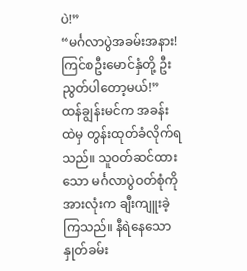ပဲ!”
“မင်္ဂလာပွဲအခမ်းအနား! ကြင်စဦးမောင်နှံတို့ ဦးညွတ်ပါတော့မယ်!”
ထန်ချွန်းမင်က အခန်းထဲမှ တွန်းထုတ်ခံလိုက်ရသည်။ သူဝတ်ဆင်ထားသော မင်္ဂလာပွဲဝတ်စုံကို အားလုံးက ချီးကျူးခဲ့ကြသည်။ နီရဲနေသောနှုတ်ခမ်း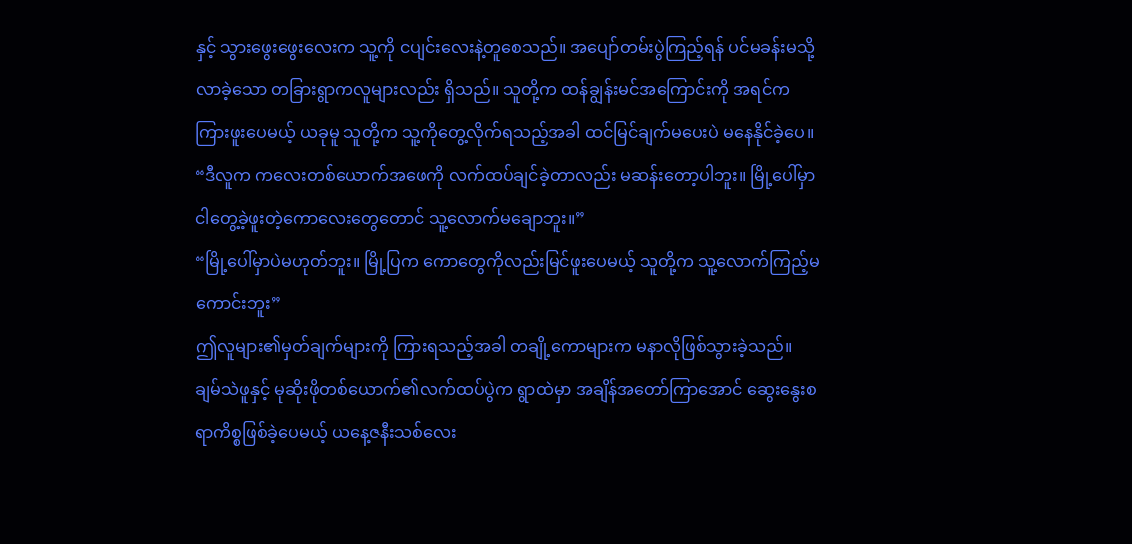နှင့် သွားဖွေးဖွေးလေးက သူ့ကို ငပျင်းလေးနဲ့တူစေသည်။ အပျော်တမ်းပွဲကြည့်ရန် ပင်မခန်းမသို့လာခဲ့သော တခြားရွာကလူများလည်း ရှိသည်။ သူတို့က ထန်ချွန်းမင်အကြောင်းကို အရင်ကကြားဖူးပေမယ့် ယခုမူ သူတို့က သူ့ကိုတွေ့လိုက်ရသည့်အခါ ထင်မြင်ချက်မပေးပဲ မနေနိုင်ခဲ့ပေ။
“ဒီလူက ကလေးတစ်ယောက်အဖေကို လက်ထပ်ချင်ခဲ့တာလည်း မဆန်းတော့ပါဘူး။ မြို့ပေါ်မှာ ငါတွေ့ခဲ့ဖူးတဲ့ကောလေးတွေတောင် သူ့လောက်မချောဘူး။”
“မြို့ပေါ်မှာပဲမဟုတ်ဘူး။ မြို့ပြက ကောတွေကိုလည်းမြင်ဖူးပေမယ့် သူတို့က သူ့လောက်ကြည့်မကောင်းဘူး”
ဤလူများ၏မှတ်ချက်များကို ကြားရသည့်အခါ တချို့ကောများက မနာလိုဖြစ်သွားခဲ့သည်။ ချမ်သဲဖူနှင့် မုဆိုးဖိုတစ်ယောက်၏လက်ထပ်ပွဲက ရွာထဲမှာ အချိန်အတော်ကြာအောင် ဆွေးနွေးစရာကိစ္စဖြစ်ခဲ့ပေမယ့် ယနေ့ဇနီးသစ်လေး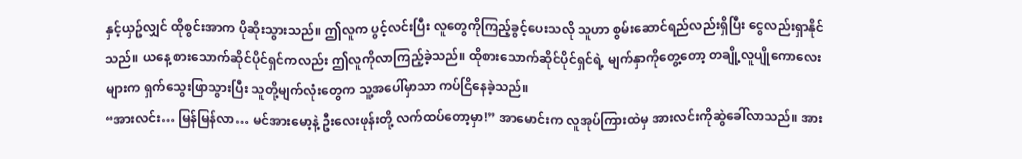နှင့်ယှဥ်လျှင် ထိုစွင်းအာက ပိုဆိုးသွားသည်။ ဤလူက ပွင့်လင်းပြီး လူတွေကိုကြည့်ခွင့်ပေးသလို သူဟာ စွမ်းဆောင်ရည်လည်းရှိပြီး ငွေလည်းရှာနိုင်သည်။ ယနေ့ စားသောက်ဆိုင်ပိုင်ရှင်ကလည်း ဤလူကိုလာကြည့်ခဲ့သည်။ ထိုစားသောက်ဆိုင်ပိုင်ရှင်ရဲ့ မျက်နှာကိုတွေ့တော့ တချို့လူပျိုကောလေးများက ရှက်သွေးဖြာသွားပြီး သူတို့မျက်လုံးတွေက သူ့အပေါ်မှာသာ ကပ်ငြိနေခဲ့သည်။
“အားလင်း… မြန်မြန်လာ… မင်အားမော့နဲ့ ဦးလေးဖုန်းတို့ လက်ထပ်တော့မှာ!” အာမောင်းက လူအုပ်ကြားထဲမှ အားလင်းကိုဆွဲခေါ်လာသည်။ အား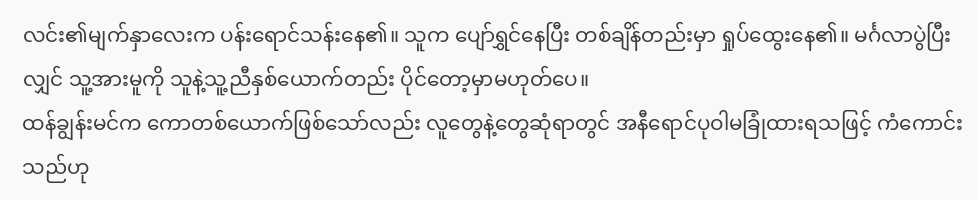လင်း၏မျက်နှာလေးက ပန်းရောင်သန်းနေ၏။ သူက ပျော်ရွှင်နေပြီး တစ်ချိန်တည်းမှာ ရှုပ်ထွေးနေ၏။ မင်္ဂလာပွဲပြီးလျှင် သူ့အားမူကို သူနဲ့သူ့ညီနှစ်ယောက်တည်း ပိုင်တော့မှာမဟုတ်ပေ။
ထန်ချွန်းမင်က ကောတစ်ယောက်ဖြစ်သော်လည်း လူတွေနဲ့တွေဆုံရာတွင် အနီရောင်ပုဝါမခြုံထားရသဖြင့် ကံကောင်းသည်ဟု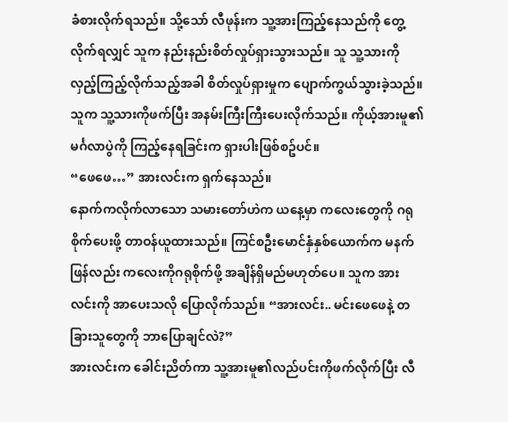ခံစားလိုက်ရသည်။ သို့သော် လီဖုန်းက သူ့အားကြည့်နေသည်ကို တွေ့လိုက်ရလျှင် သူက နည်းနည်းစိတ်လှုပ်ရှားသွားသည်။ သူ သူ့သားကို လှည့်ကြည့်လိုက်သည့်အခါ စိတ်လှုပ်ရှားမှုက ပျောက်ကွယ်သွားခဲ့သည်။ သူက သူ့သားကိုဖက်ပြီး အနမ်းကြီးကြီးပေးလိုက်သည်။ ကိုယ့်အားမူ၏မင်္ဂလာပွဲကို ကြည့်နေရခြင်းက ရှားပါးဖြစ်စဥ်ပင်။
“ဖေဖေ…” အားလင်းက ရှက်နေသည်။
နောက်ကလိုက်လာသော သမားတော်ဟဲက ယနေ့မှာ ကလေးတွေကို ဂရုစိုက်ပေးဖို့ တာဝန်ယူထားသည်။ ကြင်စဦးမောင်နှံနှစ်ယောက်က မနက်ဖြန်လည်း ကလေးကိုဂရုစိုက်ဖို့ အချိန်ရှိမည်မဟုတ်ပေ။ သူက အားလင်းကို အာပေးသလို ပြောလိုက်သည်။ “အားလင်း.. မင်းဖေဖေနဲ့ တခြားသူတွေကို ဘာပြောချင်လဲ?”
အားလင်းက ခေါင်းညိတ်ကာ သူ့အားမူ၏လည်ပင်းကိုဖက်လိုက်ပြီး လီ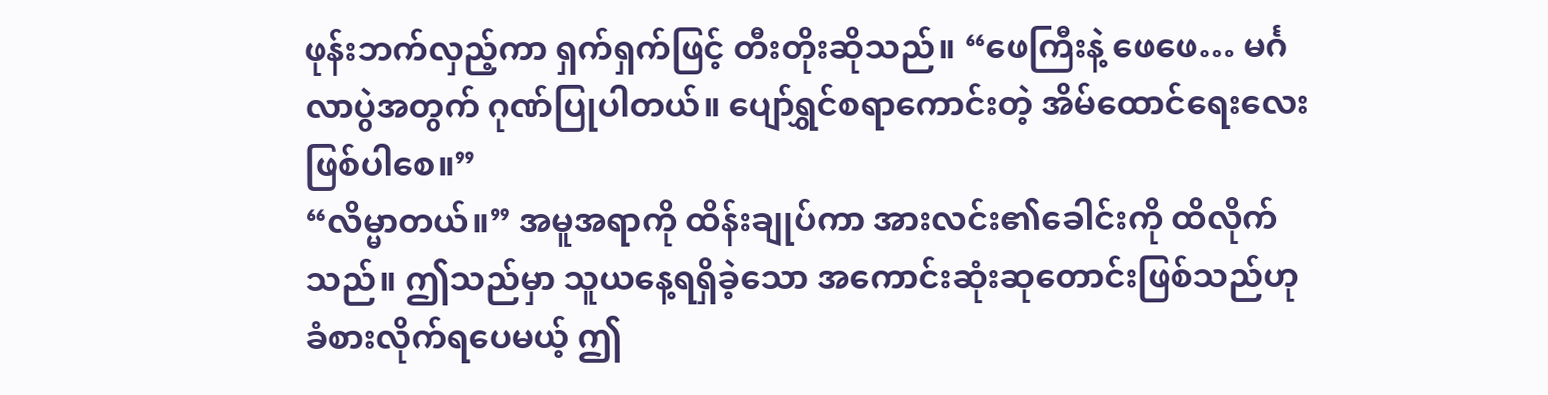ဖုန်းဘက်လှည့်ကာ ရှက်ရှက်ဖြင့် တီးတိုးဆိုသည်။ “ဖေကြီးနဲ့ ဖေဖေ… မင်္ဂလာပွဲအတွက် ဂုဏ်ပြုပါတယ်။ ပျော်ရွှင်စရာကောင်းတဲ့ အိမ်ထောင်ရေးလေးဖြစ်ပါစေ။”
“လိမ္မာတယ်။” အမူအရာကို ထိန်းချုပ်ကာ အားလင်း၏ခေါင်းကို ထိလိုက်သည်။ ဤသည်မှာ သူယနေ့ရရှိခဲ့သော အကောင်းဆုံးဆုတောင်းဖြစ်သည်ဟု ခံစားလိုက်ရပေမယ့် ဤ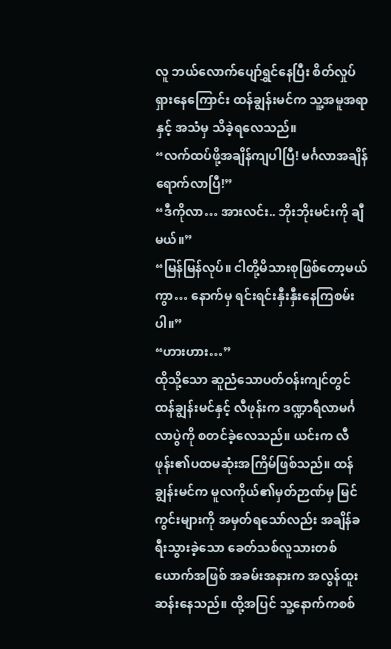လူ ဘယ်လောက်ပျော်ရွှင်နေပြီး စိတ်လှုပ်ရှားနေကြောင်း ထန်ချွန်းမင်က သူ့အမူအရာနှင့် အသံမှ သိခဲ့ရလေသည်။
“လက်ထပ်ဖို့အချိန်ကျပါပြီ! မင်္ဂလာအချိန်ရောက်လာပြီ!”
“ဒီကိုလာ… အားလင်း.. ဘိုးဘိုးမင်းကို ချီမယ်။”
“မြန်မြန်လုပ်။ ငါတို့မိသားစုဖြစ်တော့မယ်ကွာ… နောက်မှ ရင်းရင်းနှီးနှီးနေကြစမ်းပါ။”
“ဟားဟား…”
ထိုသို့သော ဆူညံသောပတ်ဝန်းကျင်တွင် ထန်ချွန်းမင်နှင့် လီဖုန်းက ဒဏ္ဍာရီလာမင်္ဂလာပွဲကို စတင်ခဲ့လေသည်။ ယင်းက လီဖုန်း၏ပထမဆုံးအကြိမ်ဖြစ်သည်။ ထန်ချွန်းမင်က မူလကိုယ်၏မှတ်ဉာဏ်မှ မြင်ကွင်းများကို အမှတ်ရသော်လည်း အချိန်ခရီးသွားခဲ့သော ခေတ်သစ်လူသားတစ်ယောက်အဖြစ် အခမ်းအနားက အလွန်ထူးဆန်းနေသည်။ ထို့အပြင် သူ့နောက်ကစစ်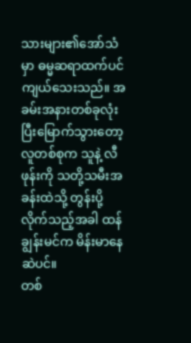သားများ၏အော်သံမှာ ဓမ္မဆရာထက်ပင် ကျယ်သေးသည်။ အခမ်းအနားတစ်ခုလုံးပြီးမြောက်သွားတော့ လူတစ်စုက သူနဲ့ လီဖုန်းကို သတို့သမီးအခန်းထဲသို့ တွန်းပို့လိုက်သည့်အခါ ထန်ချွန်းမင်က မိန်းမာနေဆဲပင်။
တစ်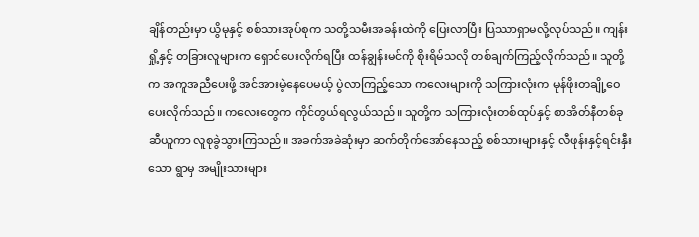ချိန်တည်းမှာ ယွိမုနှင့် စစ်သားအုပ်စုက သတို့သမီးအခန်းထဲကို ပြေးလာပြီး ပြဿာရှာမလို့လုပ်သည်။ ကျန်းရှို့နှင့် တခြားလူများက ရှောင်ပေးလိုက်ရပြီး ထန်ချွန်းမင်ကို စိုးရိမ်သလို တစ်ချက်ကြည့်လိုက်သည်။ သူတို့က အကူအညီပေးဖို့ အင်အားမဲ့နေပေမယ့် ပွဲလာကြည့်သော ကလေးများကို သကြားလုံးက မုန်ဖိုးတချို့ဝေပေးလိုက်သည်။ ကလေးတွေက ကိုင်တွယ်ရလွယ်သည်။ သူတို့က သကြားလုံးတစ်ထုပ်နှင့် စာအိတ်နီတစ်ခုဆီယူကာ လူစုခွဲသွားကြသည်။ အခက်အခဲဆုံးမှာ ဆက်တိုက်အော်နေသည့် စစ်သားများနှင့် လီဖုန်းနှင့်ရင်းနှီးသော ရွာမှ အမျိုးသားများ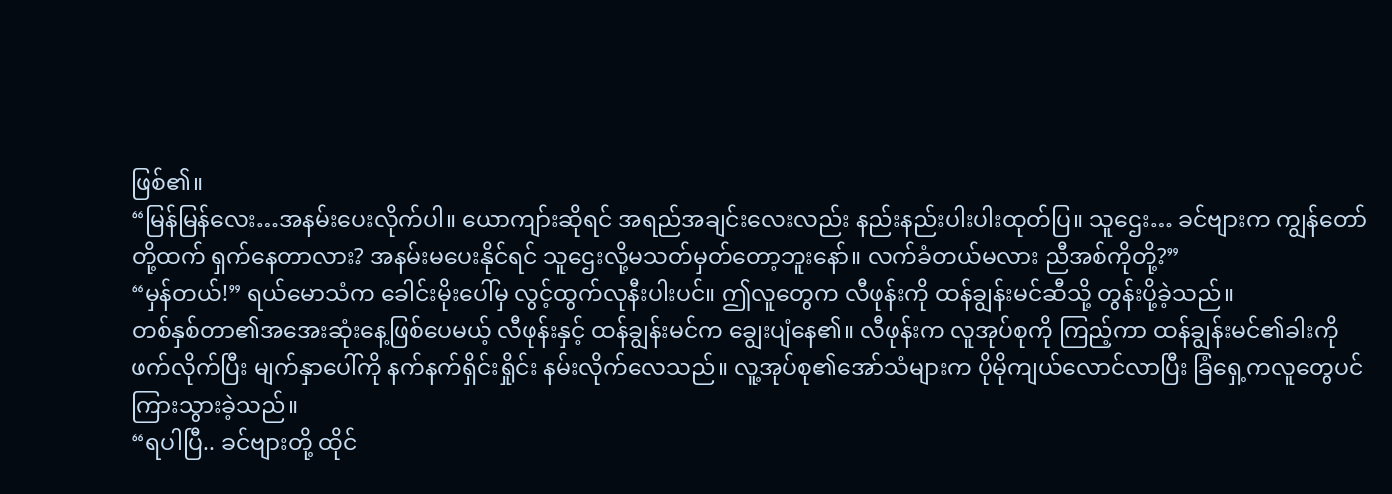ဖြစ်၏။
“မြန်မြန်လေး…အနမ်းပေးလိုက်ပါ။ ယောကျာ်းဆိုရင် အရည်အချင်းလေးလည်း နည်းနည်းပါးပါးထုတ်ပြ။ သူဌေး… ခင်ဗျားက ကျွန်တော်တို့ထက် ရှက်နေတာလား? အနမ်းမပေးနိုင်ရင် သူဌေးလို့မသတ်မှတ်တော့ဘူးနော်။ လက်ခံတယ်မလား ညီအစ်ကိုတို့?”
“မှန်တယ်!” ရယ်မောသံက ခေါင်းမိုးပေါ်မှ လွင့်ထွက်လုနီးပါးပင်။ ဤလူတွေက လီဖုန်းကို ထန်ချွန်းမင်ဆီသို့ တွန်းပို့ခဲ့သည်။
တစ်နှစ်တာ၏အအေးဆုံးနေ့ဖြစ်ပေမယ့် လီဖုန်းနှင့် ထန်ချွန်းမင်က ချွေးပျံနေ၏။ လီဖုန်းက လူအုပ်စုကို ကြည့်ကာ ထန်ချွန်းမင်၏ခါးကိုဖက်လိုက်ပြီး မျက်နှာပေါ်ကို နက်နက်ရှိင်းရှိုင်း နမ်းလိုက်လေသည်။ လူ့အုပ်စု၏အော်သံများက ပိုမိုကျယ်လောင်လာပြီး ခြံရှေ့ကလူတွေပင် ကြားသွားခဲ့သည်။
“ရပါပြီ.. ခင်ဗျားတို့ ထိုင်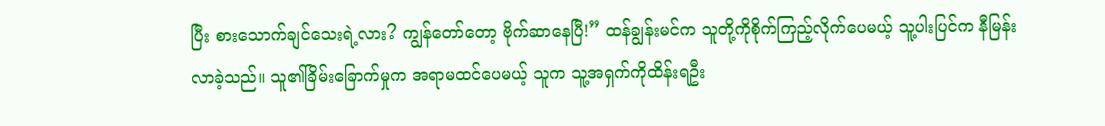ပြီး စားသောက်ချင်သေးရဲ့လား? ကျွန်တော်တော့ ဗိုက်ဆာနေပြီ!” ထန်ချွန်းမင်က သူတို့ကိုစိုက်ကြည့်လိုက်ပေမယ့် သူ့ပါးပြင်က နီမြန်းလာခဲ့သည်။ သူ၏ခြိမ်းခြောက်မှုက အရာမထင်ပေမယ့် သူက သူ့အရှက်ကိုထိန်းရဦး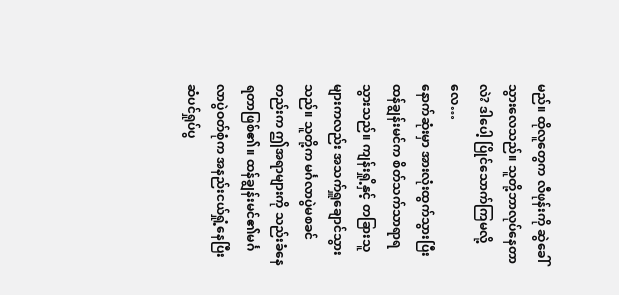မည်။ ထိုလူတွေက လီဖုန်းကို ဆွဲခေါ်သွားလေသည်။ သူတို့ဘာလုပ်နေတာလဲ? ဒါပေါ့ ပြိုင်သောက်ကြမလို့လေ…
နောက်ဆုံးမှာ အားလုံးထွက်သွားပြီး ထန်ချွန်းမင်က စိတ်သက်သာရာရသွားသည်။ ကျန်းရှို့နှင့် တခြားသူများကလည်း အသက်ရှူချောင်သွားသည်။ သူတို့က မင်္ဂလာပွဲမစခင်တည်းက ဤအရာများကို သည်းခံနေရတာဖြစ်၏။ ထန်ချွန်းမင်၏မင်္ဂလာပွဲဝတ်စုံက အနည်းငယ်ရှုံ့နေပြီး ဆံပင်ရှုပ်ပွ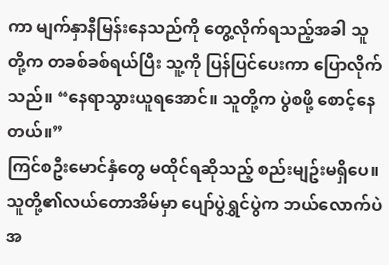ကာ မျက်နှာနီမြန်းနေသည်ကို တွေ့လိုက်ရသည့်အခါ သူတို့က တခစ်ခစ်ရယ်ပြီး သူ့ကို ပြန်ပြင်ပေးကာ ပြောလိုက်သည်။ “နေရာသွားယူရအောင်။ သူတို့က ပွဲစဖို့ စောင့်နေတယ်။”
ကြင်စဦးမောင်နှံတွေ မထိုင်ရဆိုသည့် စည်းမျဥ်းမရှိပေ။ သူတို့၏လယ်တောအိမ်မှာ ပျော်ပွဲရွှင်ပွဲက ဘယ်လောက်ပဲအ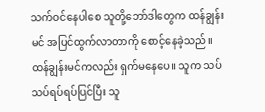သက်ဝင်နေပါစေ သူတို့ဘော်ဒါတွေက ထန်ချွန်းမင် အပြင်ထွက်လာတာကို စောင့်နေခဲ့သည်။ ထန်ချွန်းမင်ကလည်း ရှက်မနေပေ။ သူက သပ်သပ်ရပ်ရပ်ပြင်ပြီး သူ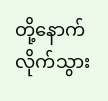တို့နောက်လိုက်သွား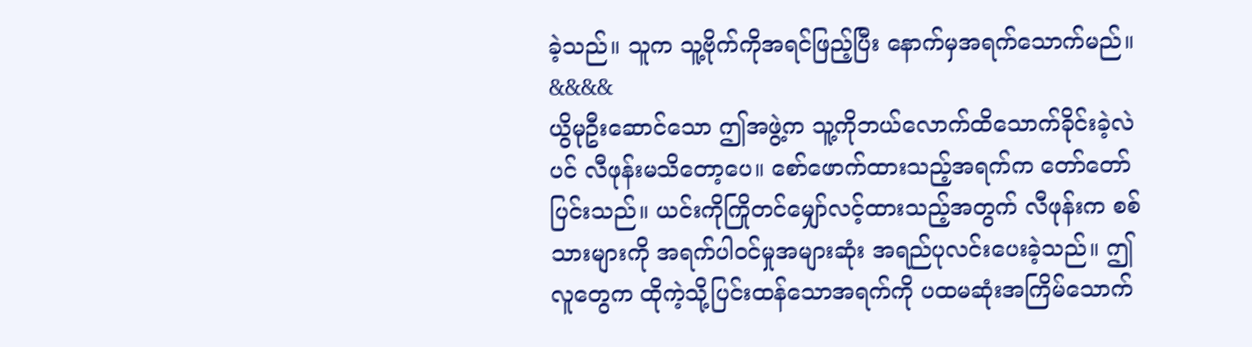ခဲ့သည်။ သူက သူ့ဗိုက်ကိုအရင်ဖြည့်ပြီး နောက်မှအရက်သောက်မည်။
&&&&
ယွိမုဦးဆောင်သော ဤအဖွဲ့က သူ့ကိုဘယ်လောက်ထိသောက်ခိုင်းခဲ့လဲပင် လီဖုန်းမသိတော့ပေ။ စော်ဖောက်ထားသည့်အရက်က တော်တော်ပြင်းသည်။ ယင်းကိုကြိုတင်မျှော်လင့်ထားသည့်အတွက် လီဖုန်းက စစ်သားများကို အရက်ပါဝင်မှုအများဆုံး အရည်ပုလင်းပေးခဲ့သည်။ ဤလူတွေက ထိုကဲ့သို့ပြင်းထန်သောအရက်ကို ပထမဆုံးအကြိမ်သောက်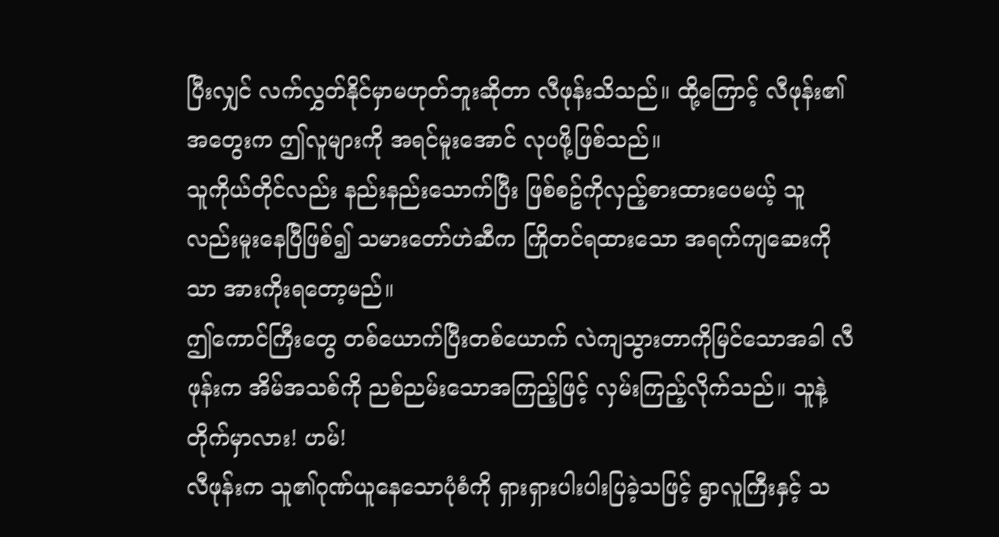ပြီးလျှင် လက်လွှတ်နိုင်မှာမဟုတ်ဘူးဆိုတာ လီဖုန်းသိသည်။ ထို့ကြောင့် လီဖုန်း၏အတွေးက ဤလူများကို အရင်မူးအောင် လုပဖို့ဖြစ်သည်။
သူကိုယ်တိုင်လည်း နည်းနည်းသောက်ပြီး ဖြစ်စဥ်ကိုလှည့်စားထားပေမယ့် သူလည်းမူးနေပြီဖြစ်၍ သမားတော်ဟဲဆီက ကြိုတင်ရထားသော အရက်ကျဆေးကိုသာ အားကိုးရတော့မည်။
ဤကောင်ကြီးတွေ တစ်ယောက်ပြီးတစ်ယောက် လဲကျသွားတာကိုမြင်သောအခါ လီဖုန်းက အိမ်အသစ်ကို ညစ်ညမ်းသောအကြည့်ဖြင့် လှမ်းကြည့်လိုက်သည်။ သူနဲ့တိုက်မှာလား! ဟမ်!
လီဖုန်းက သူ၏ဂုဏ်ယူနေသောပုံစံကို ရှားရှားပါးပါးပြခဲ့သဖြင့် ရွာလူကြီးနှင့် သ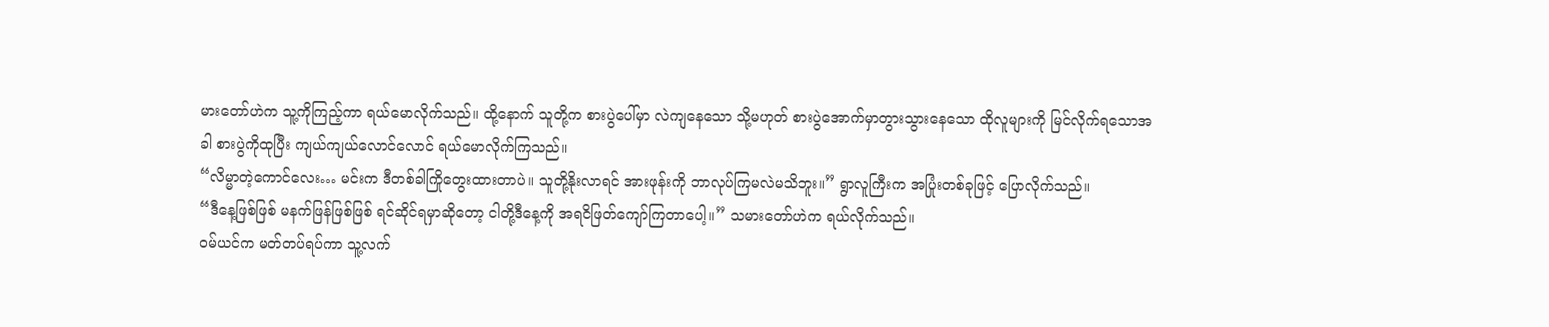မားတော်ဟဲက သူ့ကိုကြည့်ကာ ရယ်မောလိုက်သည်။ ထို့နောက် သူတို့က စားပွဲပေါ်မှာ လဲကျနေသော သို့မဟုတ် စားပွဲအောက်မှာတွားသွားနေသော ထိုလူများကို မြင်လိုက်ရသောအခါ စားပွဲကိုထုပြီး ကျယ်ကျယ်လောင်လောင် ရယ်မောလိုက်ကြသည်။
“လိမ္မာတဲ့ကောင်လေး… မင်းက ဒီတစ်ခါကြိုတွေးထားတာပဲ။ သူတို့နိုးလာရင် အားဖုန်းကို ဘာလုပ်ကြမလဲမသိဘူး။” ရွာလူကြီးက အပြုံးတစ်ခုဖြင့် ပြောလိုက်သည်။
“ဒီနေ့ဖြစ်ဖြစ် မနက်ဖြန်ဖြစ်ဖြစ် ရင်ဆိုင်ရမှာဆိုတော့ ငါတို့ဒီနေ့ကို အရငိဖြတ်ကျော်ကြတာပေါ့။” သမားတော်ဟဲက ရယ်လိုက်သည်။
ဝမ်ယင်က မတ်တပ်ရပ်ကာ သူ့လက်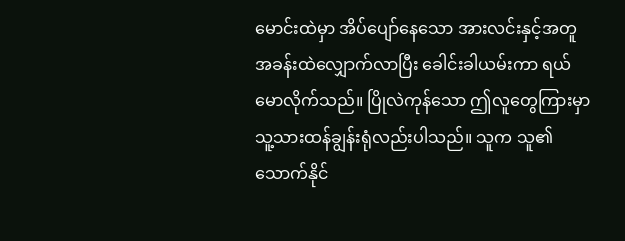မောင်းထဲမှာ အိပ်ပျော်နေသော အားလင်းနှင့်အတူ အခန်းထဲလျှောက်လာပြီး ခေါင်းခါယမ်းကာ ရယ်မောလိုက်သည်။ ပြိုလဲကုန်သော ဤလူတွေကြားမှာ သူ့သားထန်ချွန်းရုံလည်းပါသည်။ သူက သူ၏သောက်နိုင်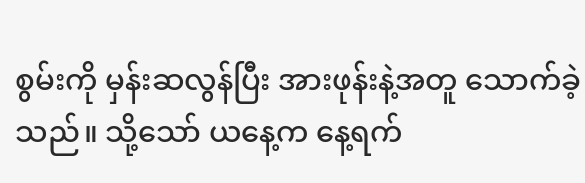စွမ်းကို မှန်းဆလွန်ပြီး အားဖုန်းနဲ့အတူ သောက်ခဲ့သည်။ သို့သော် ယနေ့က နေ့ရက်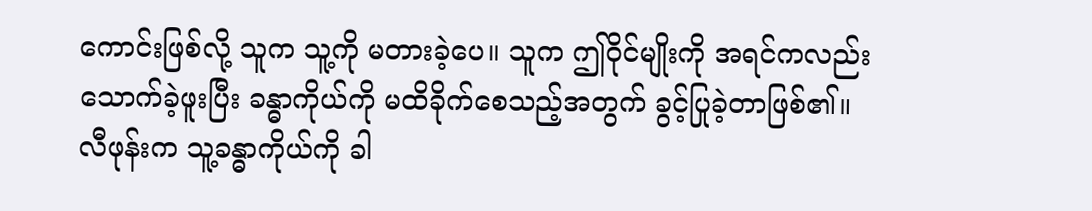ကောင်းဖြစ်လို့ သူက သူ့ကို မတားခဲ့ပေ။ သူက ဤဝိုင်မျိုးကို အရင်ကလည်း သောက်ခဲ့ဖူးပြီး ခန္ဓာကိုယ်ကို မထိခိုက်စေသည့်အတွက် ခွင့်ပြုခဲ့တာဖြစ်၏။
လီဖုန်းက သူ့ခန္ဓာကိုယ်ကို ခါ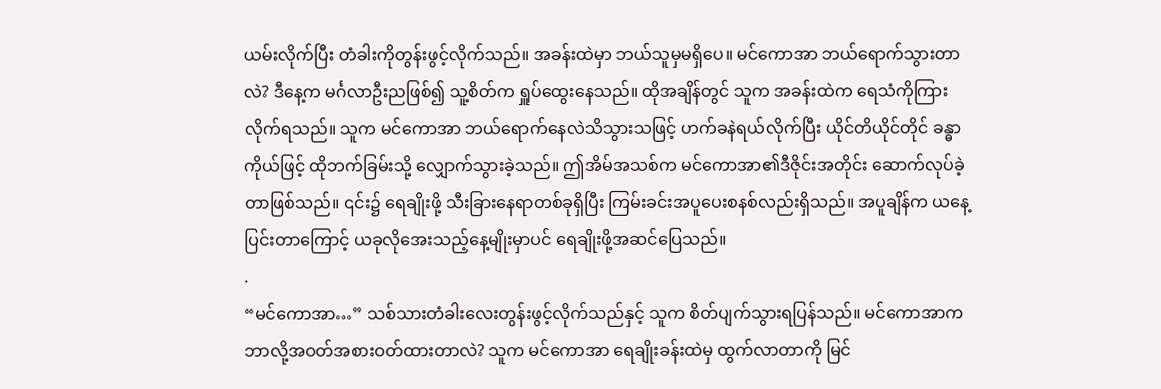ယမ်းလိုက်ပြီး တံခါးကိုတွန်းဖွင့်လိုက်သည်။ အခန်းထဲမှာ ဘယ်သူမှမရှိပေ။ မင်ကောအာ ဘယ်ရောက်သွားတာလဲ? ဒီနေ့က မင်္ဂလာဦးညဖြစ်၍ သူ့စိတ်က ရှူပ်ထွေးနေသည်။ ထိုအချိန်တွင် သူက အခန်းထဲက ရေသံကိုကြားလိုက်ရသည်။ သူက မင်ကောအာ ဘယ်ရောက်နေလဲသိသွားသဖြင့် ဟက်ခနဲရယ်လိုက်ပြီး ယိုင်တိယိုင်တိုင် ခန္ဓာကိုယ်ဖြင့် ထိုဘက်ခြမ်းသို့ လျှောက်သွားခဲ့သည်။ ဤအိမ်အသစ်က မင်ကောအာ၏ဒီဇိုင်းအတိုင်း ဆောက်လုပ်ခဲ့တာဖြစ်သည်။ ၎င်း၌ ရေချိုးဖို့ သီးခြားနေရာတစ်ခုရှိပြီး ကြမ်းခင်းအပူပေးစနစ်လည်းရှိသည်။ အပူချိန်က ယနေ့ပြင်းတာကြောင့် ယခုလိုအေးသည့်နေ့မျိုးမှာပင် ရေချိုးဖို့အဆင်ပြေသည်။
.
“မင်ကောအာ…” သစ်သားတံခါးလေးတွန်းဖွင့်လိုက်သည်နှင့် သူက စိတ်ပျက်သွားရပြန်သည်။ မင်ကောအာက ဘာလို့အဝတ်အစားဝတ်ထားတာလဲ? သူက မင်ကောအာ ရေချိုးခန်းထဲမှ ထွက်လာတာကို မြင်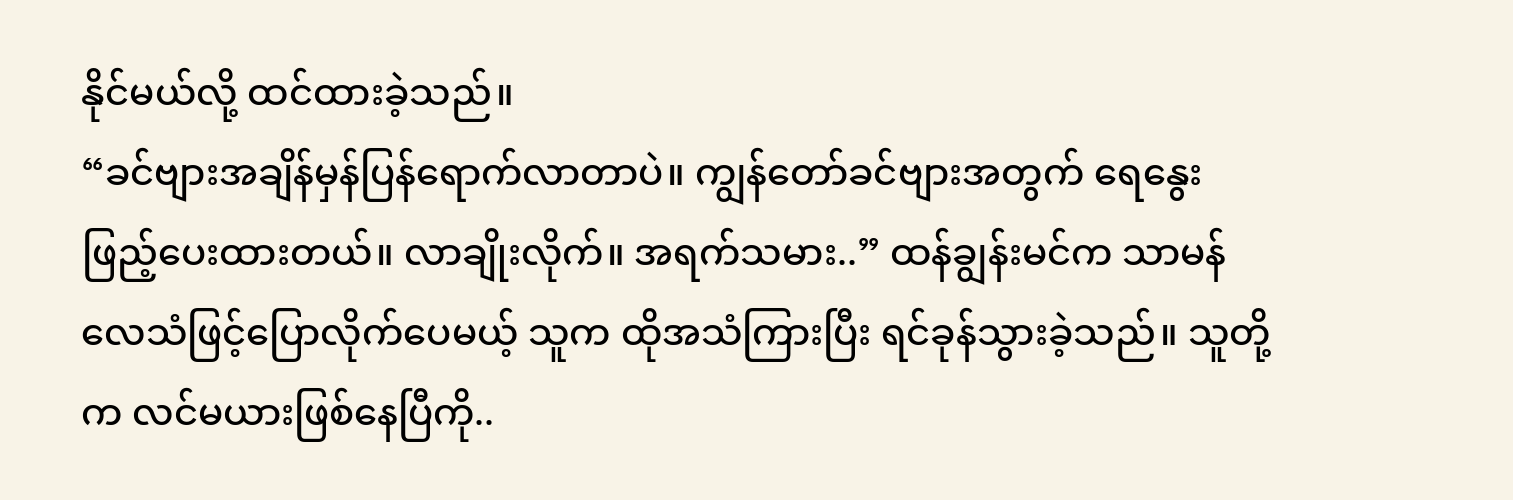နိုင်မယ်လို့ ထင်ထားခဲ့သည်။
“ခင်ဗျားအချိန်မှန်ပြန်ရောက်လာတာပဲ။ ကျွန်တော်ခင်ဗျားအတွက် ရေနွေးဖြည့်ပေးထားတယ်။ လာချိုးလိုက်။ အရက်သမား..” ထန်ချွန်းမင်က သာမန်လေသံဖြင့်ပြောလိုက်ပေမယ့် သူက ထိုအသံကြားပြီး ရင်ခုန်သွားခဲ့သည်။ သူတို့က လင်မယားဖြစ်နေပြီကို..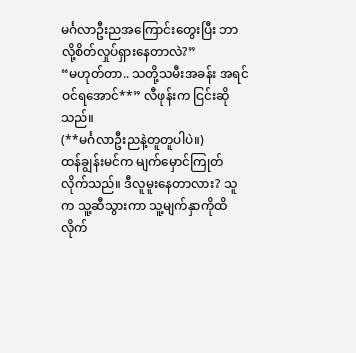မင်္ဂလာဦးညအကြောင်းတွေးပြီး ဘာလို့စိတ်လှုပ်ရှားနေတာလဲ?”
“မဟုတ်တာ.. သတို့သမီးအခန်း အရင်ဝင်ရအောင်**” လီဖုန်းက ငြင်းဆိုသည်။
(**မင်္ဂလာဦးညနဲ့တူတူပါပဲ။)
ထန်ချွန်းမင်က မျက်မှောင်ကြုတ်လိုက်သည်။ ဒီလူမူးနေတာလား? သူက သူ့ဆီသွားကာ သူ့မျက်နှာကိုထိလိုက်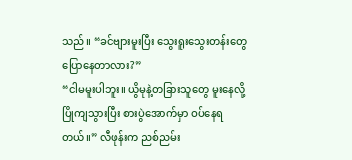သည်။ “ခင်ဗျားမူးပြီး သွေးရူးသွေးတန်းတွေ ပြောနေတာလား?”
“ငါမမူးပါဘူး။ ယွိမုနဲ့တခြားသူတွေ မူးနေလို့ ပြိုကျသွားပြီး စားပွဲအောက်မှာ ဝပ်နေရတယ်။” လီဖုန်းက ညစ်ညမ်း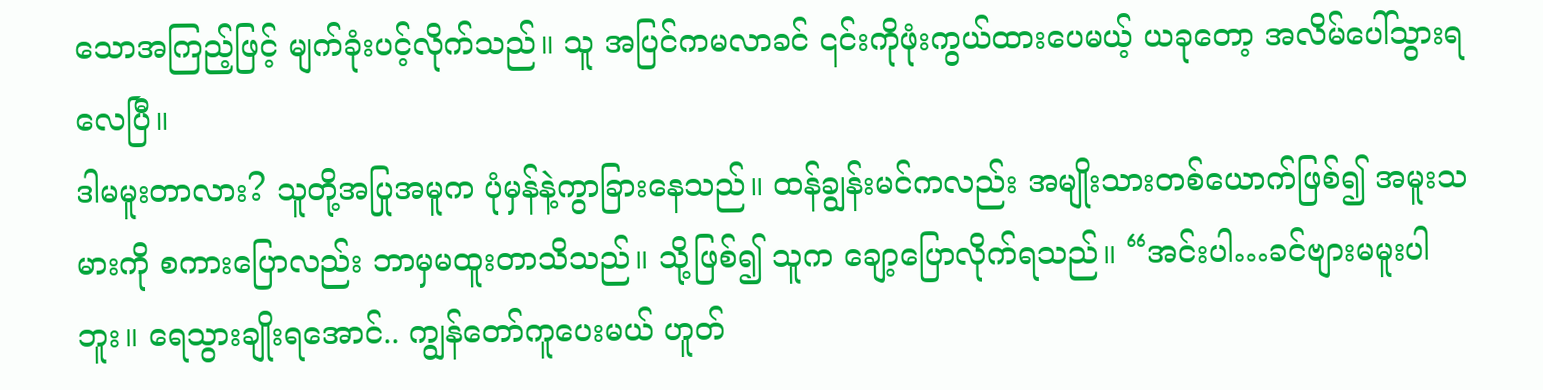သောအကြည့်ဖြင့် မျက်ခုံးပင့်လိုက်သည်။ သူ အပြင်ကမလာခင် ၎င်းကိုဖုံးကွယ်ထားပေမယ့် ယခုတော့ အလိမ်ပေါ်သွားရလေပြီ။
ဒါမမူးတာလား? သူတို့အပြုအမူက ပုံမှန်နဲ့ကွာခြားနေသည်။ ထန်ချွန်းမင်ကလည်း အမျိုးသားတစ်ယောက်ဖြစ်၍ အမူးသမားကို စကားပြောလည်း ဘာမှမထူးတာသိသည်။ သို့ဖြစ်၍ သူက ချော့ပြောလိုက်ရသည်။ “အင်းပါ…ခင်ဗျားမမူးပါဘူး။ ရေသွားချိုးရအောင်.. ကျွန်တော်ကူပေးမယ် ဟူတ်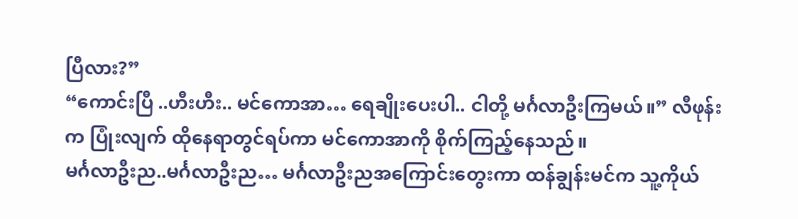ပြီလား?”
“ကောင်းပြီ ..ဟီးဟီး.. မင်ကောအာ… ရေချိုးပေးပါ.. ငါတို့ မင်္ဂလာဦးကြမယ်။” လီဖုန်းက ပြုံးလျက် ထိုနေရာတွင်ရပ်ကာ မင်ကောအာကို စိုက်ကြည့်နေသည်။
မင်္ဂလာဦးည..မင်္ဂလာဦးည… မင်္ဂလာဦးညအကြောင်းတွေးကာ ထန်ချွန်းမင်က သူ့ကိုယ်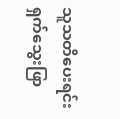သူသတိပေးရင်း ရှက်သွေးဖြာ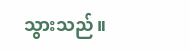သွားသည်။